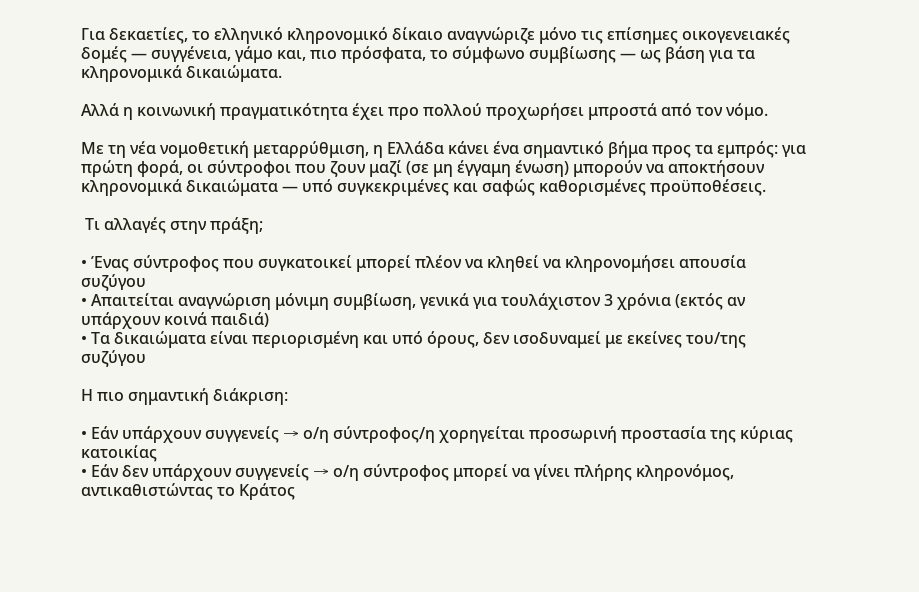Για δεκαετίες, το ελληνικό κληρονομικό δίκαιο αναγνώριζε μόνο τις επίσημες οικογενειακές δομές — συγγένεια, γάμο και, πιο πρόσφατα, το σύμφωνο συμβίωσης — ως βάση για τα κληρονομικά δικαιώματα.

Αλλά η κοινωνική πραγματικότητα έχει προ πολλού προχωρήσει μπροστά από τον νόμο.

Με τη νέα νομοθετική μεταρρύθμιση, η Ελλάδα κάνει ένα σημαντικό βήμα προς τα εμπρός: για πρώτη φορά, οι σύντροφοι που ζουν μαζί (σε μη έγγαμη ένωση) μπορούν να αποκτήσουν κληρονομικά δικαιώματα — υπό συγκεκριμένες και σαφώς καθορισμένες προϋποθέσεις.

 Τι αλλαγές στην πράξη;

• Ένας σύντροφος που συγκατοικεί μπορεί πλέον να κληθεί να κληρονομήσει απουσία συζύγου
• Απαιτείται αναγνώριση μόνιμη συμβίωση, γενικά για τουλάχιστον 3 χρόνια (εκτός αν υπάρχουν κοινά παιδιά)
• Τα δικαιώματα είναι περιορισμένη και υπό όρους, δεν ισοδυναμεί με εκείνες του/της συζύγου

Η πιο σημαντική διάκριση:

• Εάν υπάρχουν συγγενείς → ο/η σύντροφος/η χορηγείται προσωρινή προστασία της κύριας κατοικίας
• Εάν δεν υπάρχουν συγγενείς → ο/η σύντροφος μπορεί να γίνει πλήρης κληρονόμος, αντικαθιστώντας το Κράτος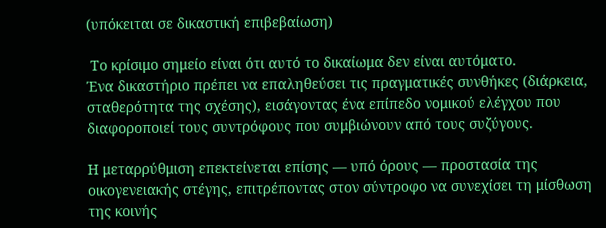(υπόκειται σε δικαστική επιβεβαίωση)

 Το κρίσιμο σημείο είναι ότι αυτό το δικαίωμα δεν είναι αυτόματο.
Ένα δικαστήριο πρέπει να επαληθεύσει τις πραγματικές συνθήκες (διάρκεια, σταθερότητα της σχέσης), εισάγοντας ένα επίπεδο νομικού ελέγχου που διαφοροποιεί τους συντρόφους που συμβιώνουν από τους συζύγους.

Η μεταρρύθμιση επεκτείνεται επίσης — υπό όρους — προστασία της οικογενειακής στέγης, επιτρέποντας στον σύντροφο να συνεχίσει τη μίσθωση της κοινής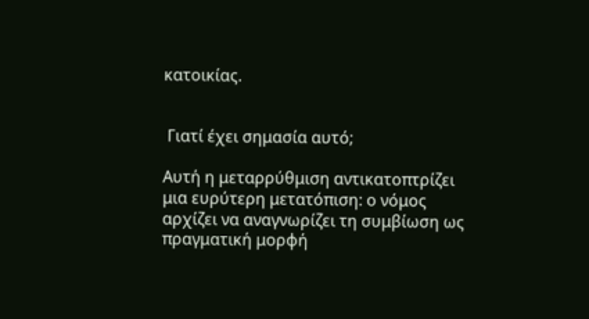κατοικίας.


 Γιατί έχει σημασία αυτό;

Αυτή η μεταρρύθμιση αντικατοπτρίζει μια ευρύτερη μετατόπιση: ο νόμος αρχίζει να αναγνωρίζει τη συμβίωση ως πραγματική μορφή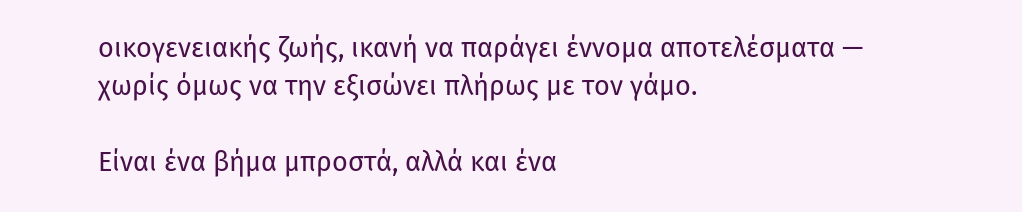οικογενειακής ζωής, ικανή να παράγει έννομα αποτελέσματα — χωρίς όμως να την εξισώνει πλήρως με τον γάμο.

Είναι ένα βήμα μπροστά, αλλά και ένα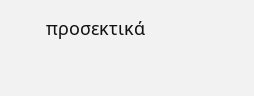προσεκτικά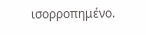ισορροπημένο.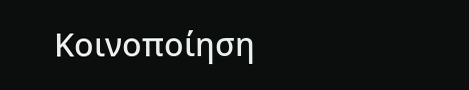Κοινοποίηση